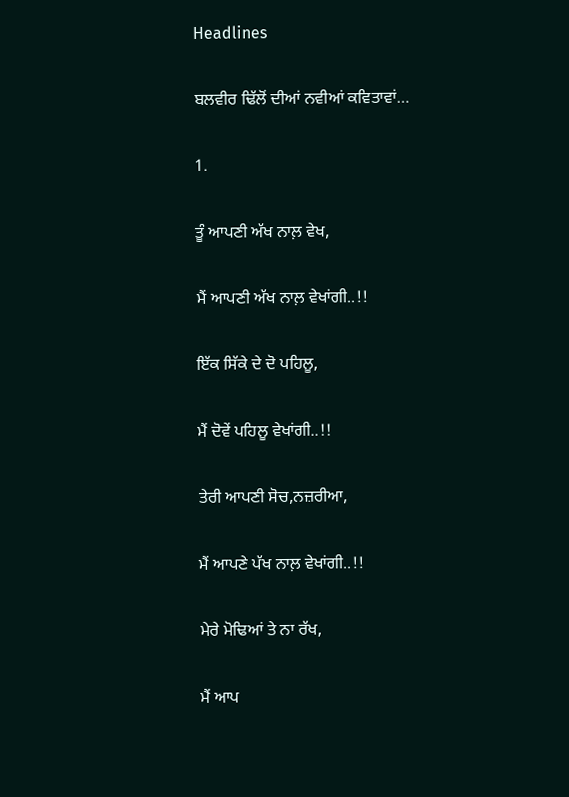Headlines

ਬਲਵੀਰ ਢਿੱਲੋਂ ਦੀਆਂ ਨਵੀਆਂ ਕਵਿਤਾਵਾਂ…

1.

ਤੂੰ ਆਪਣੀ ਅੱਖ ਨਾਲ਼ ਵੇਖ,

ਮੈਂ ਆਪਣੀ ਅੱਖ ਨਾਲ਼ ਵੇਖਾਂਗੀ..!!

ਇੱਕ ਸਿੱਕੇ ਦੇ ਦੋ ਪਹਿਲੂ,

ਮੈਂ ਦੋਵੇਂ ਪਹਿਲੂ ਵੇਖਾਂਗੀ..!!

ਤੇਰੀ ਆਪਣੀ ਸੋਚ,ਨਜ਼ਰੀਆ,

ਮੈਂ ਆਪਣੇ ਪੱਖ ਨਾਲ਼ ਵੇਖਾਂਗੀ..!!

ਮੇਰੇ ਮੋਢਿਆਂ ਤੇ ਨਾ ਰੱਖ,

ਮੈਂ ਆਪ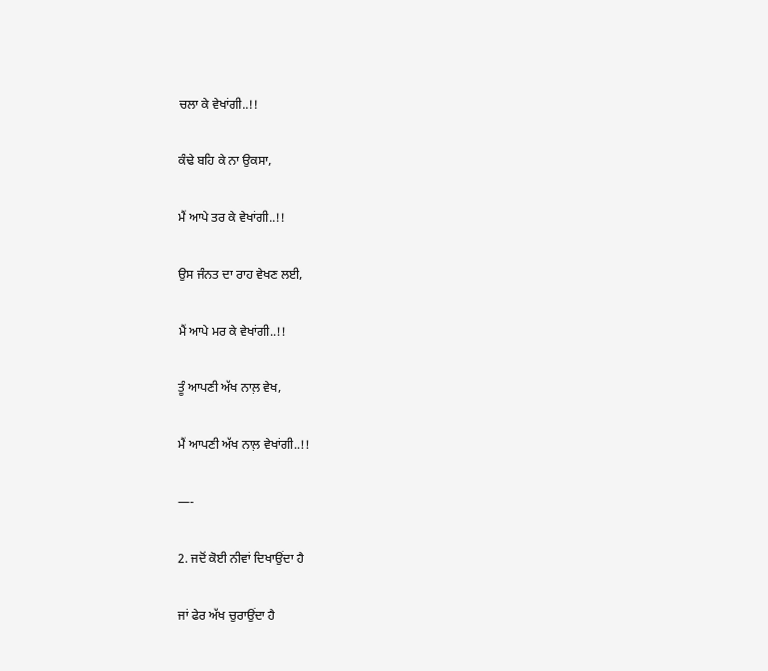ਚਲਾ ਕੇ ਵੇਖਾਂਗੀ..!!

ਕੰਢੇ ਬਹਿ ਕੇ ਨਾ ਉਕਸਾ,

ਮੈਂ ਆਪੇ ਤਰ ਕੇ ਵੇਖਾਂਗੀ..!!

ਉਸ ਜੰਨਤ ਦਾ ਰਾਹ ਵੇਖਣ ਲਈ,

ਮੈਂ ਆਪੇ ਮਰ ਕੇ ਵੇਖਾਂਗੀ..!!

ਤੂੰ ਆਪਣੀ ਅੱਖ ਨਾਲ਼ ਵੇਖ,

ਮੈਂ ਆਪਣੀ ਅੱਖ ਨਾਲ਼ ਵੇਖਾਂਗੀ..!!

—-

2. ਜਦੋਂ ਕੋਈ ਨੀਵਾਂ ਦਿਖਾਉਂਦਾ ਹੈ

ਜਾਂ ਫੇਰ ਅੱਖ ਚੁਰਾਉਂਦਾ ਹੈ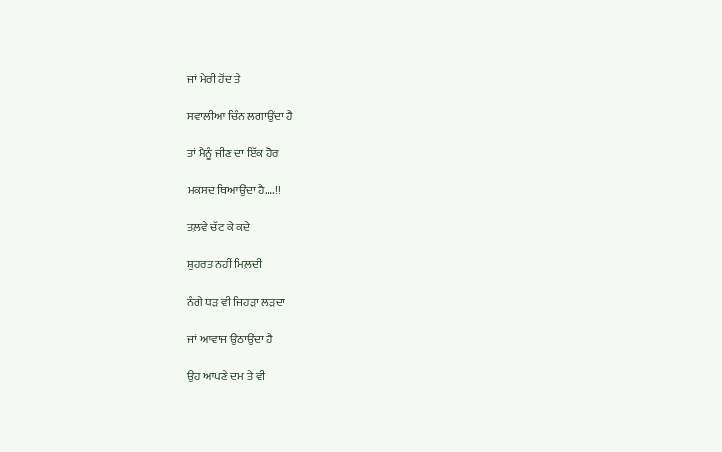ਜਾਂ ਮੇਰੀ ਹੋਂਦ ਤੇ

ਸਵਾਲੀਆ ਚਿੰਨ ਲਗਾਉਂਦਾ ਹੈ

ਤਾਂ ਮੈਨੂੰ ਜੀਣ ਦਾ ਇੱਕ ਹੋਰ

ਮਕਸਦ ਥਿਆਉਂਦਾ ਹੈ….!!

ਤਲ਼ਵੇ ਚੱਟ ਕੇ ਕਦੇ

ਸ਼ੁਹਰਤ ਨਹੀਂ ਮਿਲ਼ਦੀ

ਨੰਗੇ ਧੜ ਵੀ ਜਿਹੜਾ ਲੜਦਾ

ਜਾਂ ਆਵਾਜ ਉਠਾਉਂਦਾ ਹੈ

ਉਹ ਆਪਣੇ ਦਮ ਤੇ ਵੀ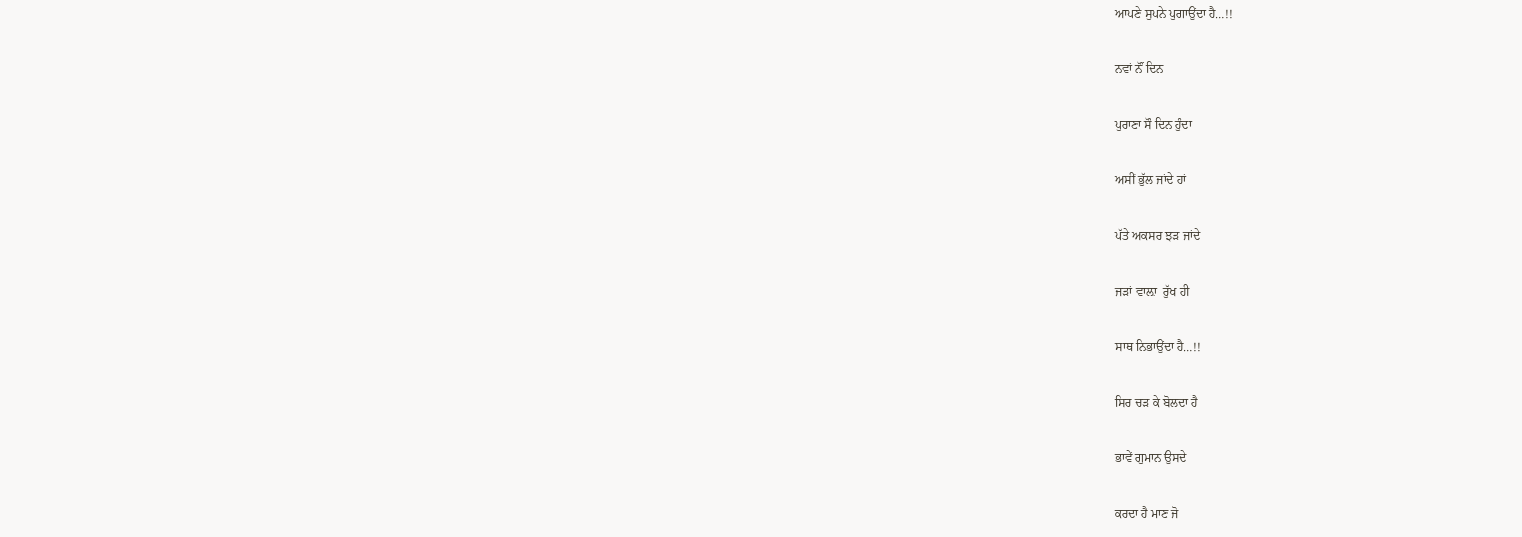ਆਪਣੇ ਸੁਪਨੇ ਪੁਗਾਉਂਦਾ ਹੈ…!!

ਨਵਾਂ ਨੌਂ ਦਿਨ

ਪੁਰਾਣਾ ਸੌ ਦਿਨ ਹੁੰਦਾ

ਅਸੀਂ ਭੁੱਲ ਜਾਂਦੇ ਹਾਂ

ਪੱਤੇ ਅਕਸਰ ਝੜ ਜਾਂਦੇ

ਜੜਾਂ ਵਾਲ਼ਾ  ਰੁੱਖ ਹੀ

ਸਾਥ ਨਿਭਾਉਂਦਾ ਹੈ…!!

ਸਿਰ ਚੜ ਕੇ ਬੋਲਦਾ ਹੈ

ਭਾਵੇਂ ਗੁਮਾਨ ਉਸਦੇ

ਕਰਦਾ ਹੈ ਮਾਣ ਜੋ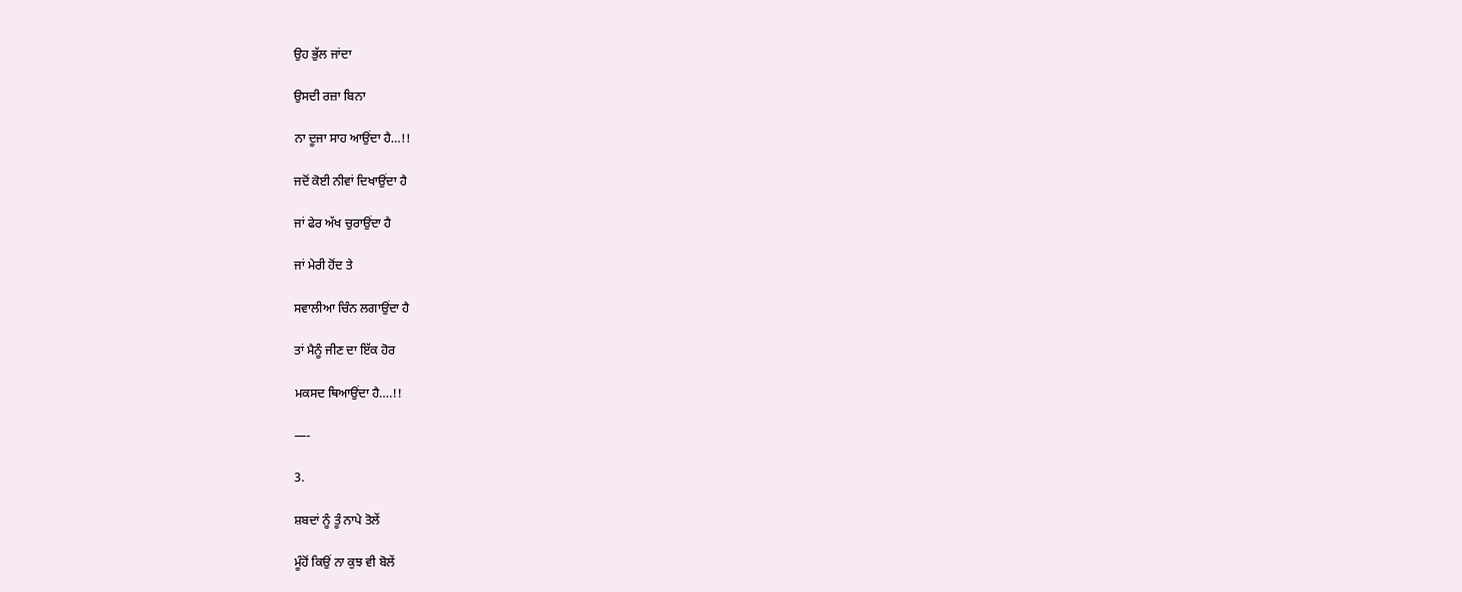ਉਹ ਭੁੱਲ ਜਾਂਦਾ

ਉਸਦੀ ਰਜ਼ਾ ਬਿਨਾ

ਨਾ ਦੂਜਾ ਸਾਹ ਆਉਂਦਾ ਹੈ…!!

ਜਦੋਂ ਕੋਈ ਨੀਵਾਂ ਦਿਖਾਉਂਦਾ ਹੈ

ਜਾਂ ਫੇਰ ਅੱਖ ਚੁਰਾਉਂਦਾ ਹੈ

ਜਾਂ ਮੇਰੀ ਹੋਂਦ ਤੇ

ਸਵਾਲੀਆ ਚਿੰਨ ਲਗਾਉਂਦਾ ਹੈ

ਤਾਂ ਮੈਨੂੰ ਜੀਣ ਦਾ ਇੱਕ ਹੋਰ

ਮਕਸਦ ਥਿਆਉਂਦਾ ਹੈ….!!

—-

3.

ਸ਼ਬਦਾਂ ਨੂੰ ਤੂੰ ਨਾਪੇ ਤੋਲੇਂ

ਮੂੰਹੋਂ ਕਿਉਂ ਨਾ ਕੁਝ ਵੀ ਬੋਲੇਂ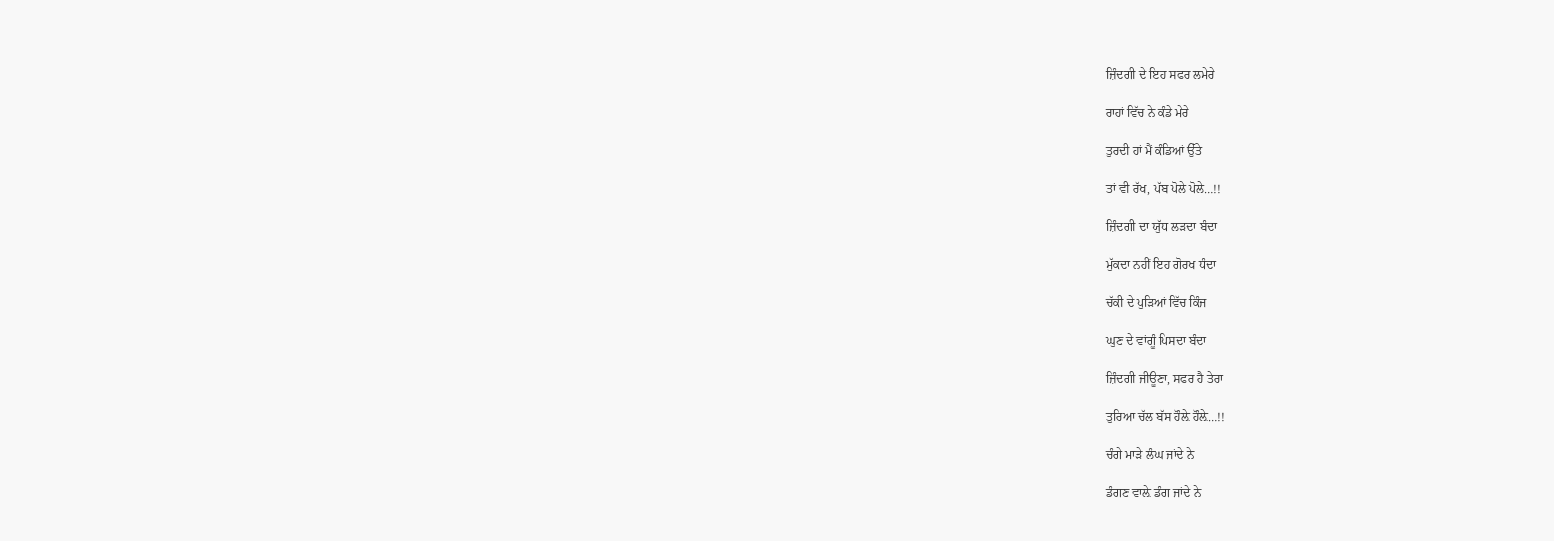ਜ਼ਿੰਦਗੀ ਦੇ ਇਹ ਸਫਰ ਲਮੇਰੇ

ਰਾਹਾਂ ਵਿੱਚ ਨੇ ਕੰਡੇ ਮੇਰੇ

ਤੁਰਦੀ ਹਾਂ ਮੈਂ ਕੰਡਿਆਂ ਉੱਤੇ

ਤਾਂ ਵੀ ਰੱਖ, ਪੱਬ ਪੋਲੇ ਪੋਲੇ…!!

ਜ਼ਿੰਦਗੀ ਦਾ ਯੁੱਧ ਲੜਦਾ ਬੰਦਾ

ਮੁੱਕਦਾ ਨਹੀਂ ਇਹ ਗੋਰਖ ਧੰਦਾ

ਚੱਕੀ ਦੇ ਪੁੜਿਆਂ ਵਿੱਚ ਕਿੰਜ

ਘੁਣ ਦੇ ਵਾਂਗੂੰ ਪਿਸਦਾ ਬੰਦਾ

ਜ਼ਿੰਦਗੀ ਜੀਊਣਾ, ਸਫਰ ਹੈ ਤੇਰਾ

ਤੁਰਿਆ ਚੱਲ ਬੱਸ ਹੌਲ਼ੇ ਹੌਲ਼ੇ…!!

ਚੰਗੇ ਮਾੜੇ ਲੰਘ ਜਾਂਦੇ ਨੇ

ਡੰਗਣ ਵਾਲ਼ੇ ਡੰਗ ਜਾਂਦੇ ਨੇ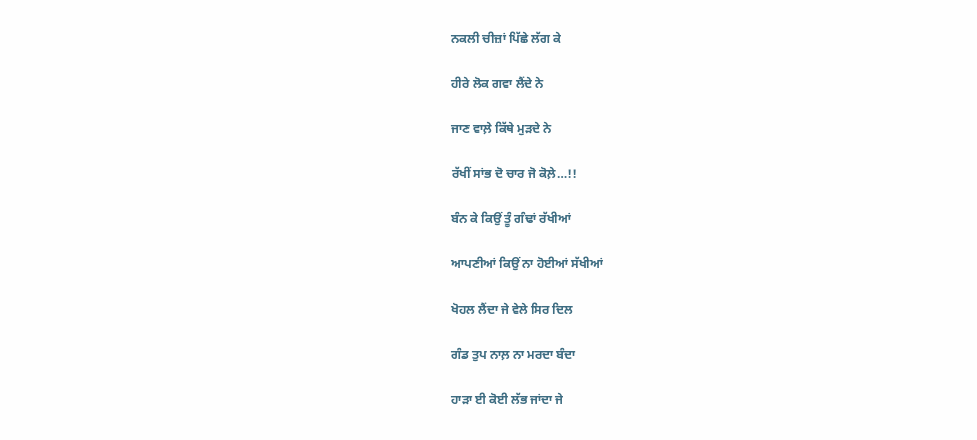ਨਕਲੀ ਚੀਜ਼ਾਂ ਪਿੱਛੇ ਲੱਗ ਕੇ

ਹੀਰੇ ਲੋਕ ਗਵਾ ਲੈਂਦੇ ਨੇ

ਜਾਣ ਵਾਲ਼ੇ ਕਿੱਥੇ ਮੁੜਦੇ ਨੇ

ਰੱਖੀਂ ਸਾਂਭ ਦੋ ਚਾਰ ਜੋ ਕੋਲ਼ੇ…!!

ਬੰਨ ਕੇ ਕਿਉਂ ਤੂੰ ਗੰਢਾਂ ਰੱਖੀਆਂ

ਆਪਣੀਆਂ ਕਿਉਂ ਨਾ ਹੋਈਆਂ ਸੱਖੀਆਂ

ਖੋਹਲ ਲੈਂਦਾ ਜੇ ਵੇਲੇ ਸਿਰ ਦਿਲ

ਗੰਡ ਤੁਪ ਨਾਲ਼ ਨਾ ਮਰਦਾ ਬੰਦਾ

ਹਾੜਾ ਈ ਕੋਈ ਲੱਭ ਜਾਂਦਾ ਜੇ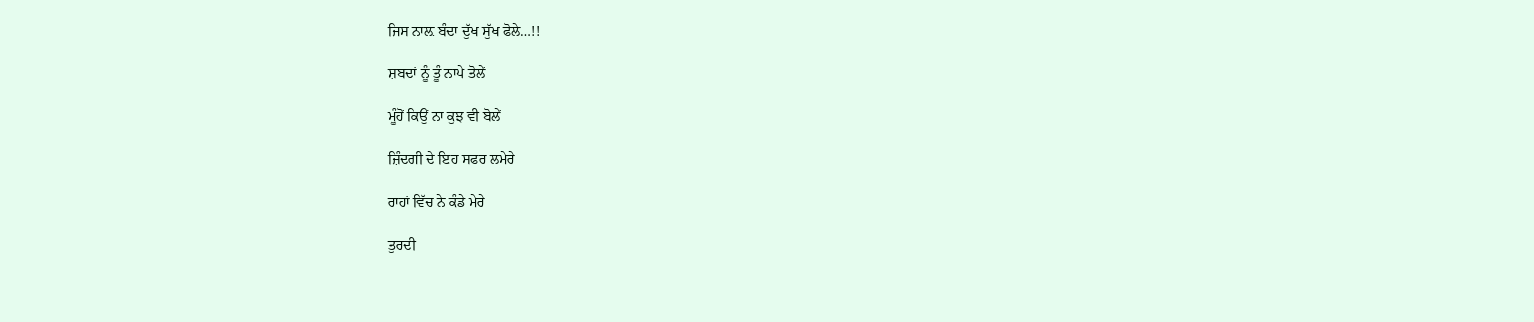ਜਿਸ ਨਾਲ਼ ਬੰਦਾ ਦੁੱਖ ਸੁੱਖ ਫੋਲੇ…!!

ਸ਼ਬਦਾਂ ਨੂੰ ਤੂੰ ਨਾਪੇ ਤੋਲੇਂ

ਮੂੰਹੋਂ ਕਿਉਂ ਨਾ ਕੁਝ ਵੀ ਬੋਲੇਂ

ਜ਼ਿੰਦਗੀ ਦੇ ਇਹ ਸਫਰ ਲਮੇਰੇ

ਰਾਹਾਂ ਵਿੱਚ ਨੇ ਕੰਡੇ ਮੇਰੇ

ਤੁਰਦੀ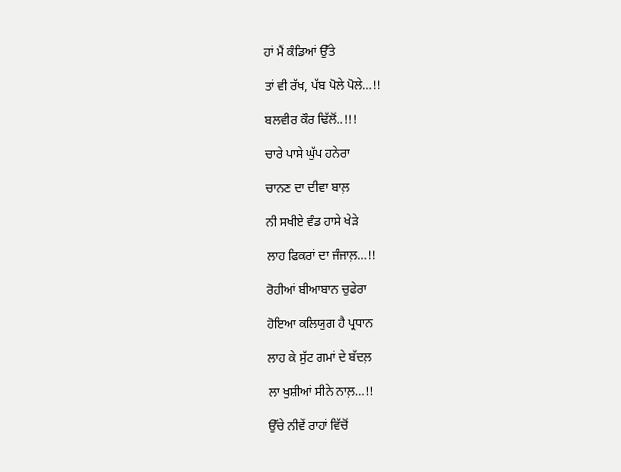ਹਾਂ ਮੈਂ ਕੰਡਿਆਂ ਉੱਤੇ

ਤਾਂ ਵੀ ਰੱਖ, ਪੱਬ ਪੋਲੇ ਪੋਲੇ…!!

ਬਲਵੀਰ ਕੌਰ ਢਿੱਲੋਂ..!!!

ਚਾਰੇ ਪਾਸੇ ਘੁੱਪ ਹਨੇਰਾ

ਚਾਨਣ ਦਾ ਦੀਵਾ ਬਾਲ਼

ਨੀ ਸਖੀਏ ਵੰਡ ਹਾਸੇ ਖੇੜੇ

ਲਾਹ ਫਿਕਰਾਂ ਦਾ ਜੰਜਾਲ਼…!!

ਰੋਹੀਆਂ ਬੀਆਬਾਨ ਚੁਫੇਰਾ

ਹੋਇਆ ਕਲਿਯੁਗ ਹੈ ਪ੍ਰਧਾਨ

ਲਾਹ ਕੇ ਸੁੱਟ ਗਮਾਂ ਦੇ ਬੱਦਲ਼

ਲਾ ਖੁਸ਼ੀਆਂ ਸੀਨੇ ਨਾਲ਼…!!

ਉੱਚੇ ਨੀਵੇਂ ਰਾਹਾਂ ਵਿੱਚੋਂ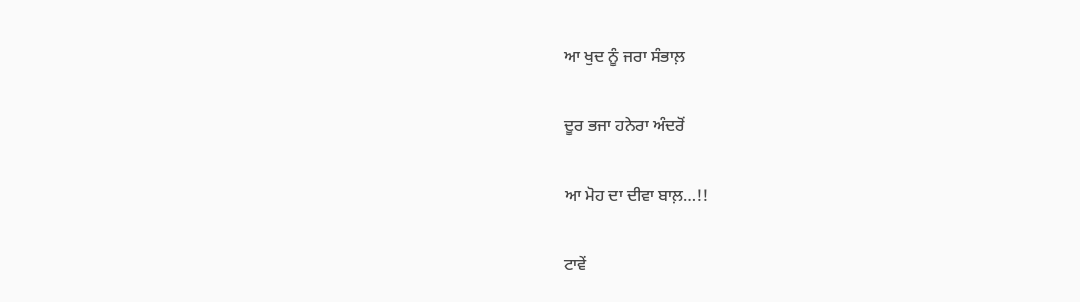ਆ ਖੁਦ ਨੂੰ ਜਰਾ ਸੰਭਾਲ਼

ਦੂਰ ਭਜਾ ਹਨੇਰਾ ਅੰਦਰੋਂ

ਆ ਮੋਹ ਦਾ ਦੀਵਾ ਬਾਲ਼…!!

ਟਾਵੇਂ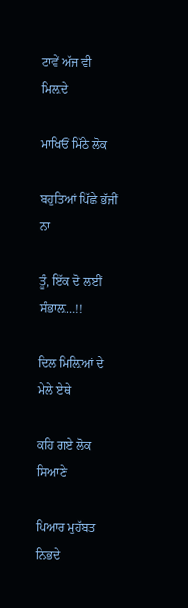ਟਾਵੇਂ ਅੱਜ ਵੀ ਮਿਲ਼ਦੇ

ਮਾਖਿਓਂ ਮਿੱਠੇ ਲੋਕ

ਬਹੁਤਿਆਂ ਪਿੱਛੇ ਭੱਜੀਂ ਨਾ

ਤੂੰ, ਇੱਕ ਦੋ ਲਈਂ ਸੰਭਾਲ਼…!!

ਦਿਲ ਮਿਲ਼ਿਆਂ ਦੇ ਮੇਲੇ ਏਥੇ

ਕਹਿ ਗਏ ਲੋਕ ਸਿਆਣੇ

ਪਿਆਰ ਮੁਹੱਬਤ ਨਿਭਦੇ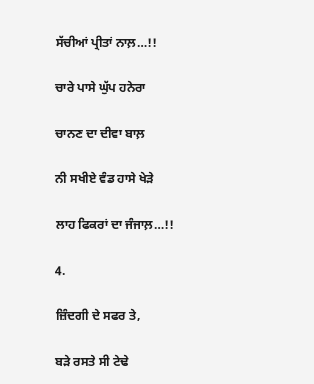ਸੱਚੀਆਂ ਪ੍ਰੀਤਾਂ ਨਾਲ਼…!!

ਚਾਰੇ ਪਾਸੇ ਘੁੱਪ ਹਨੇਰਾ

ਚਾਨਣ ਦਾ ਦੀਵਾ ਬਾਲ਼

ਨੀ ਸਖੀਏ ਵੰਡ ਹਾਸੇ ਖੇੜੇ

ਲਾਹ ਫਿਕਰਾਂ ਦਾ ਜੰਜਾਲ਼…!!

4.

ਜ਼ਿੰਦਗੀ ਦੇ ਸਫਰ ਤੇ,

ਬੜੇ ਰਸਤੇ ਸੀ ਟੇਢੇ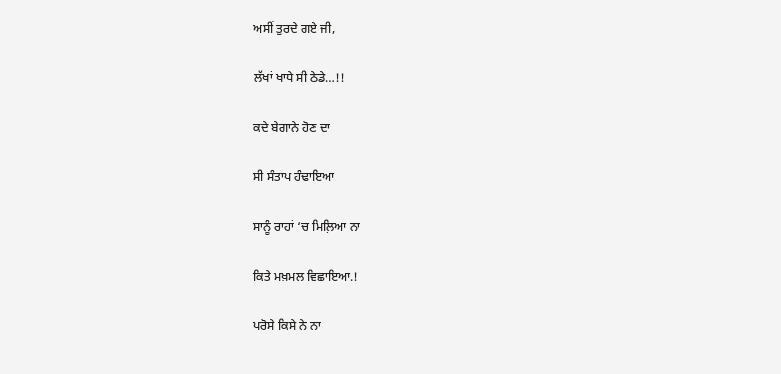ਅਸੀਂ ਤੁਰਦੇ ਗਏ ਜੀ,

ਲੱਖਾਂ ਖਾਧੇ ਸੀ ਠੇਡੇ…!!

ਕਦੇ ਬੇਗਾਨੇ ਹੋਣ ਦਾ

ਸੀ ਸੰਤਾਪ ਹੰਢਾਇਆ

ਸਾਨੂੰ ਰਾਹਾਂ ‘ਚ ਮਿਲ਼ਿਆ ਨਾ

ਕਿਤੇ ਮਖ਼ਮਲ ਵਿਛਾਇਆ.!

ਪਰੋਸੇ ਕਿਸੇ ਨੇ ਨਾ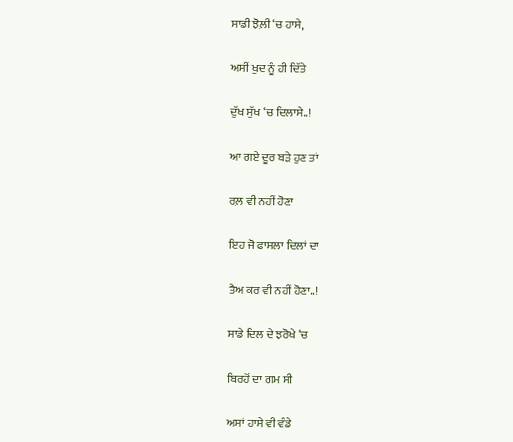ਸਾਡੀ ਝੋਲ਼ੀ ‘ਚ ਹਾਸੇ,

ਅਸੀਂ ਖੁਦ ਨੂੰ ਹੀ ਦਿੱਤੇ

ਦੁੱਖ ਸੁੱਖ ‘ਚ ਦਿਲਾਸੇ..!

ਆ ਗਏ ਦੂਰ ਬੜੇ ਹੁਣ ਤਾਂ

ਰਲ਼ ਵੀ ਨਹੀਂ ਹੋਣਾ

ਇਹ ਜੋ ਫਾਸਲਾ ਦਿਲਾਂ ਦਾ

ਤੈਅ ਕਰ ਵੀ ਨਹੀਂ ਹੋਣਾ..!

ਸਾਡੇ ਦਿਲ ਦੇ ਝਰੋਖੇ ‘ਚ

ਬਿਰਹੋਂ ਦਾ ਗਮ ਸੀ

ਅਸਾਂ ਹਾਸੇ ਵੀ ਵੰਡੇ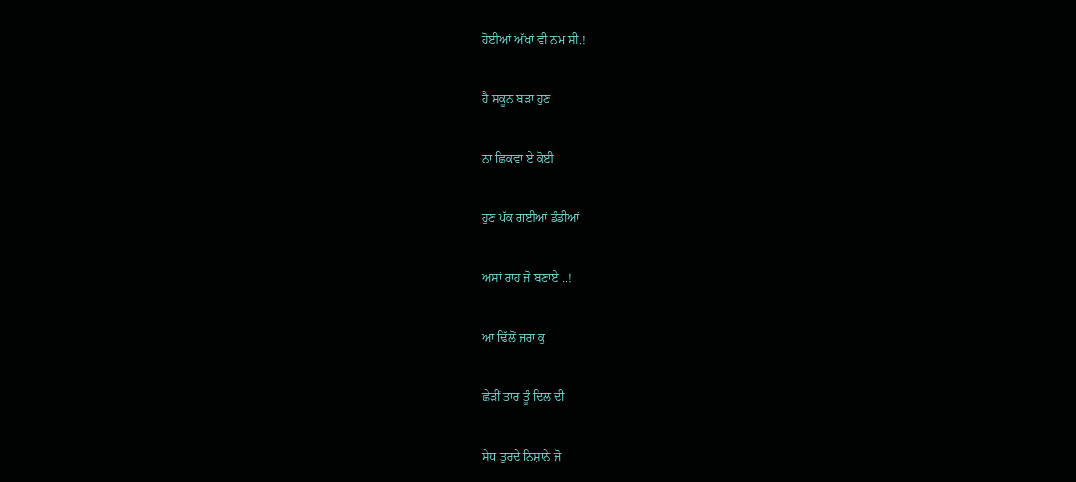ਹੋਈਆਂ ਅੱਖਾਂ ਵੀ ਨਮ ਸੀ.!

ਹੈ ਸਕੂਨ ਬੜਾ ਹੁਣ

ਨਾ ਛਿਕਵਾ ਏ ਕੋਈ

ਹੁਣ ਪੱਕ ਗਈਆਂ ਡੰਡੀਆਂ

ਅਸਾਂ ਰਾਹ ਜੋ ਬਣਾਏ ..!

ਆ ਢਿੱਲੋਂ ਜਰਾ ਕੁ

ਛੇੜੀਂ ਤਾਰ ਤੂੰ ਦਿਲ ਦੀ

ਸੇਧ ਤੁਰਦੇ ਨਿਸ਼ਾਨੇ ਜੋ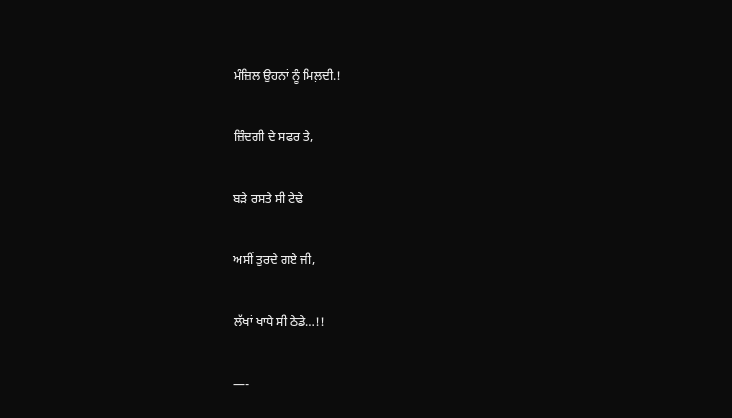ਮੰਜ਼ਿਲ ਉਹਨਾਂ ਨੂੰ ਮਿਲ਼ਦੀ.!

ਜ਼ਿੰਦਗੀ ਦੇ ਸਫਰ ਤੇ,

ਬੜੇ ਰਸਤੇ ਸੀ ਟੇਢੇ

ਅਸੀਂ ਤੁਰਦੇ ਗਏ ਜੀ,

ਲੱਖਾਂ ਖਾਧੇ ਸੀ ਠੇਡੇ…!!

—-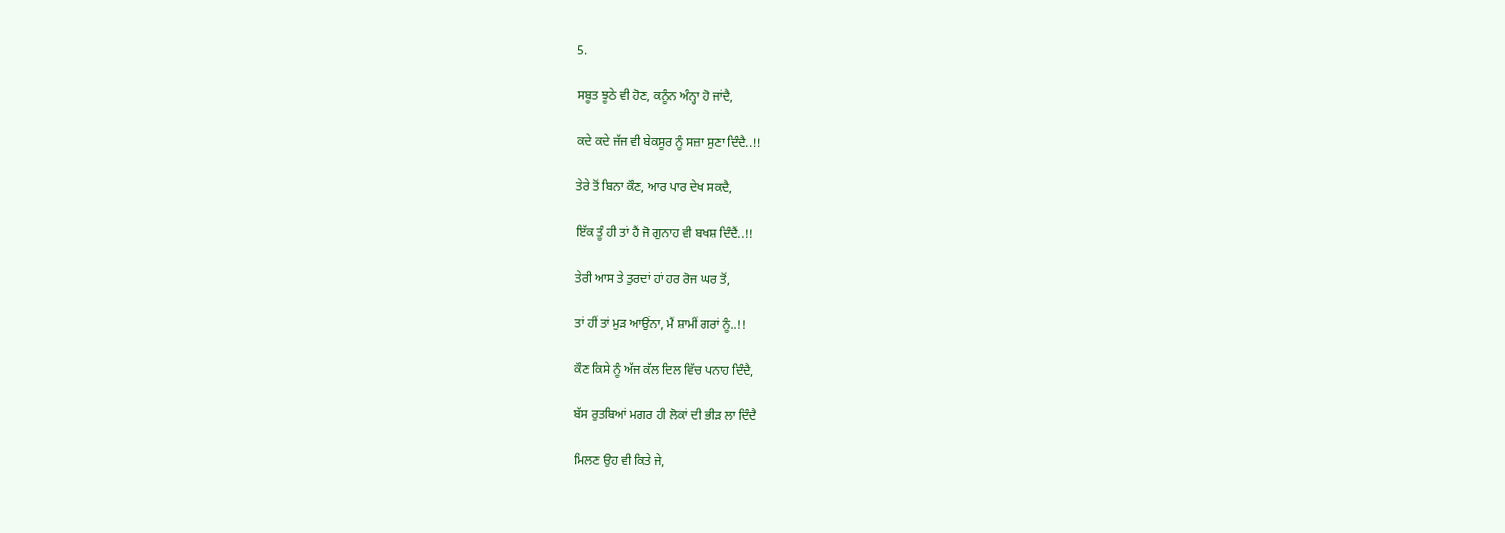5.

ਸਬੂਤ ਝੂਠੇ ਵੀ ਹੋਣ, ਕਨੂੰਨ ਅੰਨ੍ਹਾ ਹੋ ਜਾਂਦੈ,

ਕਦੇ ਕਦੇ ਜੱਜ ਵੀ ਬੇਕਸੂਰ ਨੂੰ ਸਜ਼ਾ ਸੁਣਾ ਦਿੰਦੈ..!!

ਤੇਰੇ ਤੋਂ ਬਿਨਾ ਕੌਣ, ਆਰ ਪਾਰ ਦੇਖ ਸਕਦੈ,

ਇੱਕ ਤੂੰ ਹੀ ਤਾਂ ਹੈਂ ਜੋ ਗੁਨਾਹ ਵੀ ਬਖਸ਼ ਦਿੰਦੈਂ..!!

ਤੇਰੀ ਆਸ ਤੇ ਤੁਰਦਾਂ ਹਾਂ ਹਰ ਰੋਜ ਘਰ ਤੋਂ,

ਤਾਂ ਹੀਂ ਤਾਂ ਮੁੜ ਆਉਂਨਾ, ਮੈਂ ਸ਼ਾਮੀਂ ਗਰਾਂ ਨੂੰ..!!

ਕੌਣ ਕਿਸੇ ਨੂੰ ਅੱਜ ਕੱਲ ਦਿਲ ਵਿੱਚ ਪਨਾਹ ਦਿੰਦੈ,

ਬੱਸ ਰੁਤਬਿਆਂ ਮਗਰ ਹੀ ਲੋਕਾਂ ਦੀ ਭੀੜ ਲਾ ਦਿੰਦੈ

ਮਿਲਣ ਉਹ ਵੀ ਕਿਤੇ ਜੇ,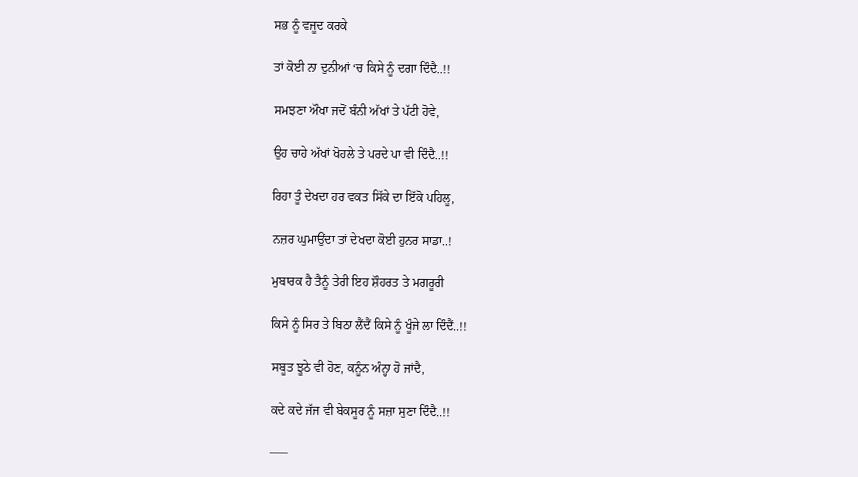ਸਭ ਨੂੰ ਵਜੂਦ ਕਰਕੇ

ਤਾਂ ਕੋਈ ਨਾ ਦੁਨੀਆਂ ‘ਚ ਕਿਸੇ ਨੂੰ ਦਗਾ ਦਿੰਦੈ..!!

ਸਮਝਣਾ ਔਖਾ ਜਦੋਂ ਬੰਨੀ ਅੱਖਾਂ ਤੇ ਪੱਟੀ ਹੋਵੇ,

ਉਹ ਚਾਹੇ ਅੱਖਾਂ ਖੋਹਲੇ ਤੇ ਪਰਦੇ ਪਾ ਵੀ ਦਿੰਦੈ..!!

ਰਿਹਾ ਤੂੰ ਦੇਖਦਾ ਹਰ ਵਕਤ ਸਿੱਕੇ ਦਾ ਇੱਕੋ ਪਹਿਲੂ,

ਨਜ਼ਰ ਘੁਮਾਉਂਦਾ ਤਾਂ ਦੇਖਦਾ ਕੋਈ ਹੁਨਰ ਸਾਡਾ..!

ਮੁਬਾਰਕ ਹੈ ਤੈਨੂੰ ਤੇਰੀ ਇਹ ਸ਼ੌਹਰਤ ਤੇ ਮਗਰੂਰੀ

ਕਿਸੇ ਨੂੰ ਸਿਰ ਤੇ ਬਿਠਾ ਲੈਂਦੈਂ ਕਿਸੇ ਨੂੰ ਖੂੰਜੇ ਲਾ ਦਿੰਦੈਂ..!!

ਸਬੂਤ ਝੂਠੇ ਵੀ ਹੋਣ, ਕਨੂੰਨ ਅੰਨ੍ਹਾ ਹੋ ਜਾਂਦੈ,

ਕਦੇ ਕਦੇ ਜੱਜ ਵੀ ਬੇਕਸੂਰ ਨੂੰ ਸਜ਼ਾ ਸੁਣਾ ਦਿੰਦੈ..!!

—–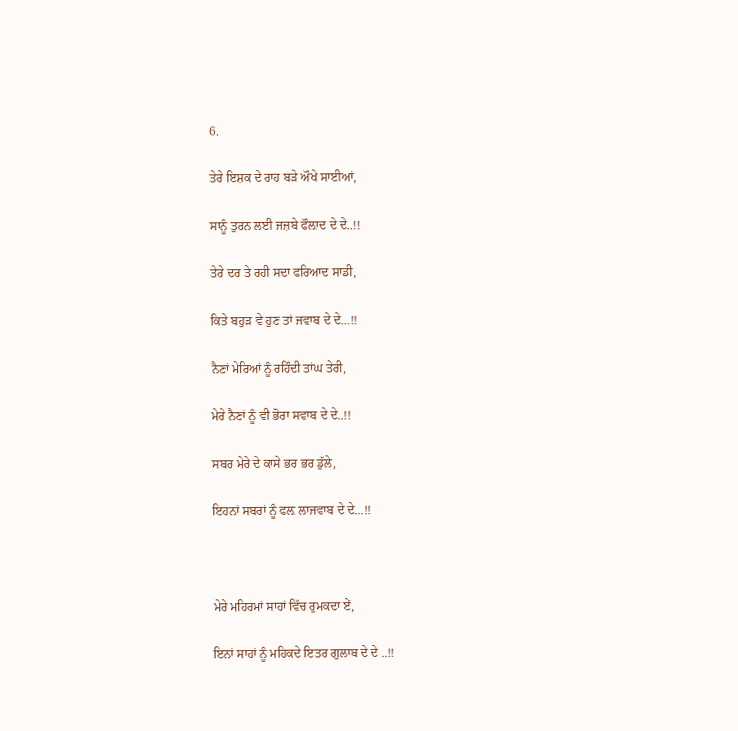6.

ਤੇਰੇ ਇਸ਼ਕ ਦੇ ਰਾਹ ਬੜੇ ਔਖੇ ਸਾਈਆਂ,

ਸਾਨੂੰ ਤੁਰਨ ਲਈ ਜਜ਼ਬੇ ਫੌਲ਼ਾਦ ਦੇ ਦੇ..!!

ਤੇਰੇ ਦਰ ਤੇ ਰਹੀ ਸਦਾ ਫਰਿਆਦ ਸਾਡੀ,

ਕਿਤੇ ਬਹੁੜ ਵੇ ਹੁਣ ਤਾਂ ਜਵਾਬ ਦੇ ਦੇ…!!

ਨੈਣਾਂ ਮੇਰਿਆਂ ਨੂੰ ਰਹਿੰਦੀ ਤਾਂਘ ਤੇਰੀ,

ਮੇਰੇ ਨੈਣਾਂ ਨੂੰ ਵੀ ਭੋਰਾ ਸਵਾਬ ਦੇ ਦੇ..!!

ਸਬਰ ਮੇਰੇ ਦੇ ਕਾਸੇ ਭਰ ਭਰ ਡੁੱਲੇ,

ਇਹਨਾਂ ਸਬਰਾਂ ਨੂੰ ਫਲ਼ ਲਾਜਵਾਬ ਦੇ ਦੇ…!!



ਮੇਰੇ ਮਹਿਰਮਾਂ ਸਾਹਾਂ ਵਿੱਚ ਰੁਮਕਦਾ ਏਂ,

ਇਨਾਂ ਸਾਹਾਂ ਨੂੰ ਮਹਿਕਦੇ ਇਤਰ ਗੁਲਾਬ ਦੇ ਦੇ ..!!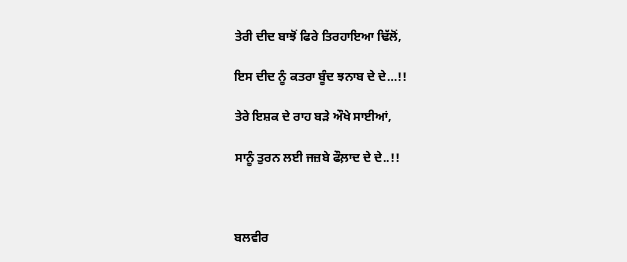ਤੇਰੀ ਦੀਦ ਬਾਝੋਂ ਫਿਰੇ ਤਿਰਹਾਇਆ ਢਿੱਲੋਂ,

ਇਸ ਦੀਦ ਨੂੰ ਕਤਰਾ ਬੂੰਦ ਝਨਾਬ ਦੇ ਦੇ…!!

ਤੇਰੇ ਇਸ਼ਕ ਦੇ ਰਾਹ ਬੜੇ ਔਖੇ ਸਾਈਆਂ,

ਸਾਨੂੰ ਤੁਰਨ ਲਈ ਜਜ਼ਬੇ ਫੌਲ਼ਾਦ ਦੇ ਦੇ..!!



ਬਲਵੀਰ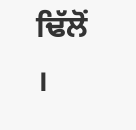ਢਿੱਲੋਂ ।